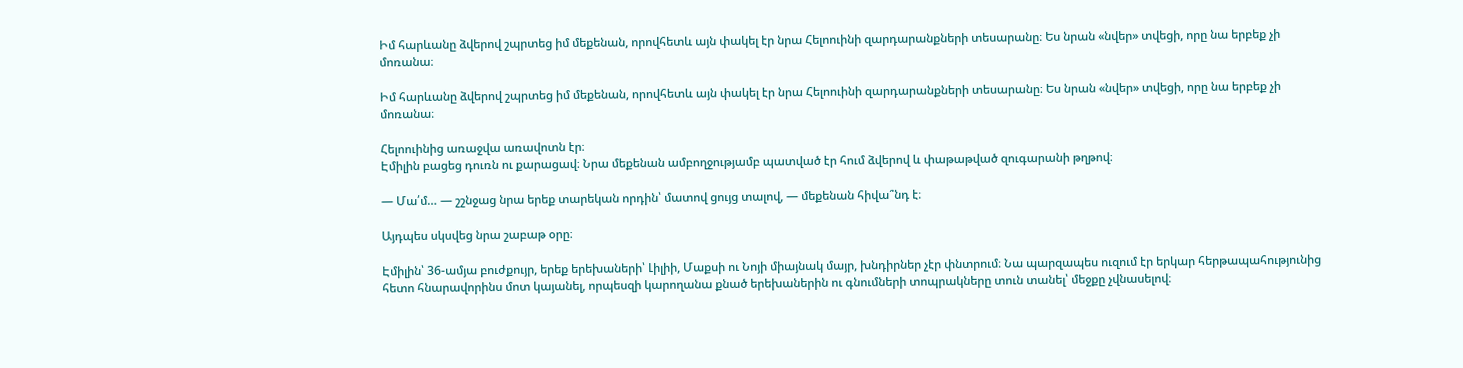Իմ հարևանը ձվերով շպրտեց իմ մեքենան, որովհետև այն փակել էր նրա Հելոուինի զարդարանքների տեսարանը։ Ես նրան «նվեր» տվեցի, որը նա երբեք չի մոռանա։

Իմ հարևանը ձվերով շպրտեց իմ մեքենան, որովհետև այն փակել էր նրա Հելոուինի զարդարանքների տեսարանը։ Ես նրան «նվեր» տվեցի, որը նա երբեք չի մոռանա։

Հելոուինից առաջվա առավոտն էր։
Էմիլին բացեց դուռն ու քարացավ։ Նրա մեքենան ամբողջությամբ պատված էր հում ձվերով և փաթաթված զուգարանի թղթով։

— Մա՛մ… — շշնջաց նրա երեք տարեկան որդին՝ մատով ցույց տալով, — մեքենան հիվա՞նդ է։

Այդպես սկսվեց նրա շաբաթ օրը։

Էմիլին՝ 36-ամյա բուժքույր, երեք երեխաների՝ Լիլիի, Մաքսի ու Նոյի միայնակ մայր, խնդիրներ չէր փնտրում։ Նա պարզապես ուզում էր երկար հերթապահությունից հետո հնարավորինս մոտ կայանել, որպեսզի կարողանա քնած երեխաներին ու գնումների տոպրակները տուն տանել՝ մեջքը չվնասելով։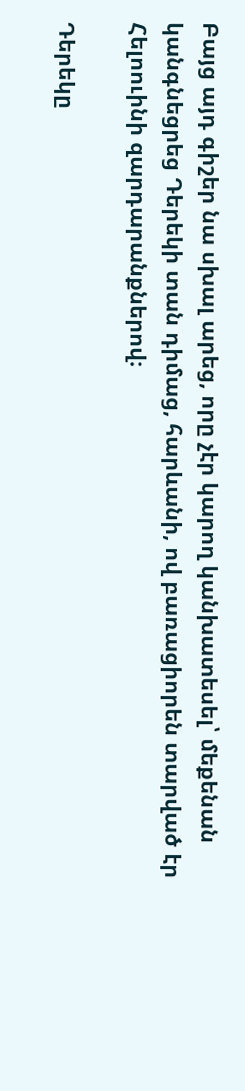Բայց այդ գիշեր նա սխալ արեց, որը չէր կարող կանխատեսել՝ մեքենան կանգնեցրեց Դերեկի տան դիմաց, հարևանի, ով բառացիորեն տարված էր Հելոուինի զարդարանքներով։

Դերեկը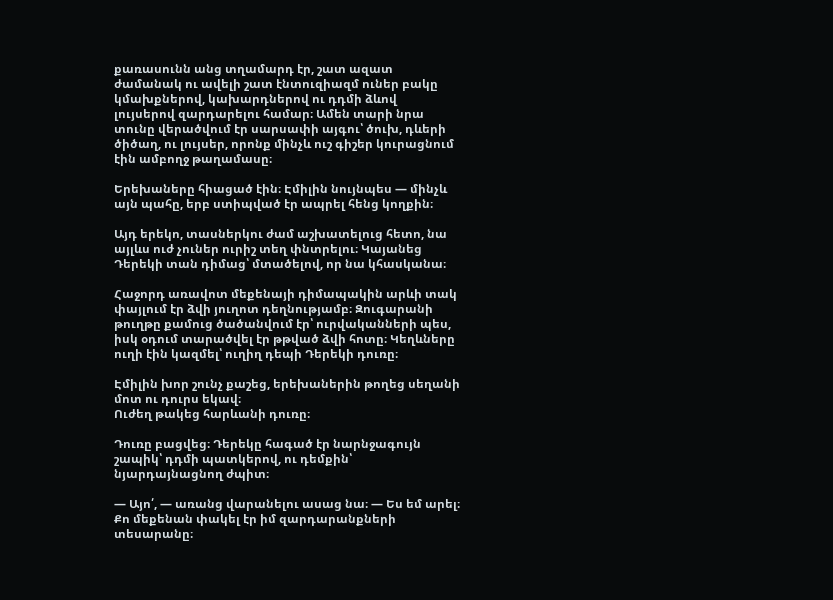քառասունն անց տղամարդ էր, շատ ազատ ժամանակ ու ավելի շատ էնտուզիազմ ուներ բակը կմախքներով, կախարդներով ու դդմի ձևով լույսերով զարդարելու համար։ Ամեն տարի նրա տունը վերածվում էր սարսափի այգու՝ ծուխ, դևերի ծիծաղ, ու լույսեր, որոնք մինչև ուշ գիշեր կուրացնում էին ամբողջ թաղամասը։

Երեխաները հիացած էին։ Էմիլին նույնպես — մինչև այն պահը, երբ ստիպված էր ապրել հենց կողքին։

Այդ երեկո, տասներկու ժամ աշխատելուց հետո, նա այլևս ուժ չուներ ուրիշ տեղ փնտրելու։ Կայանեց Դերեկի տան դիմաց՝ մտածելով, որ նա կհասկանա։

Հաջորդ առավոտ մեքենայի դիմապակին արևի տակ փայլում էր ձվի յուղոտ դեղնությամբ։ Զուգարանի թուղթը քամուց ծածանվում էր՝ ուրվականների պես, իսկ օդում տարածվել էր թթված ձվի հոտը։ Կեղևները ուղի էին կազմել՝ ուղիղ դեպի Դերեկի դուռը։

Էմիլին խոր շունչ քաշեց, երեխաներին թողեց սեղանի մոտ ու դուրս եկավ։
Ուժեղ թակեց հարևանի դուռը։

Դուռը բացվեց։ Դերեկը հագած էր նարնջագույն շապիկ՝ դդմի պատկերով, ու դեմքին՝ նյարդայնացնող ժպիտ։

— Այո՛, — առանց վարանելու ասաց նա։ — Ես եմ արել։ Քո մեքենան փակել էր իմ զարդարանքների տեսարանը։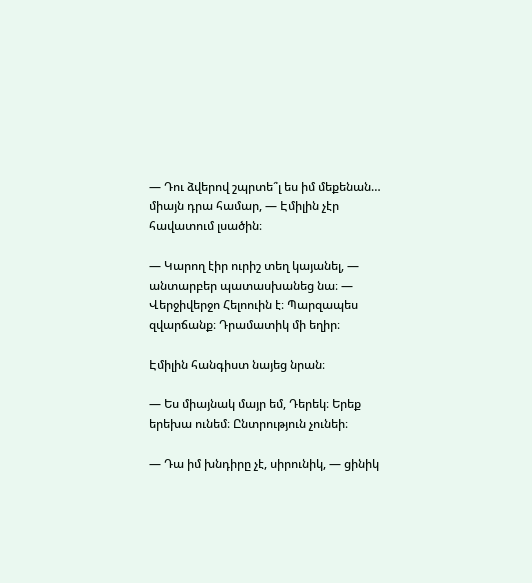— Դու ձվերով շպրտե՞լ ես իմ մեքենան… միայն դրա համար, — Էմիլին չէր հավատում լսածին։

— Կարող էիր ուրիշ տեղ կայանել, — անտարբեր պատասխանեց նա։ — Վերջիվերջո Հելոուին է։ Պարզապես զվարճանք։ Դրամատիկ մի եղիր։

Էմիլին հանգիստ նայեց նրան։

— Ես միայնակ մայր եմ, Դերեկ։ Երեք երեխա ունեմ։ Ընտրություն չունեի։

— Դա իմ խնդիրը չէ, սիրունիկ, — ցինիկ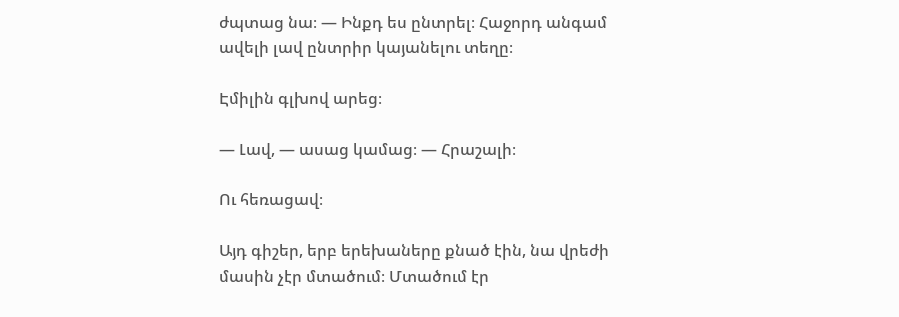ժպտաց նա։ — Ինքդ ես ընտրել։ Հաջորդ անգամ ավելի լավ ընտրիր կայանելու տեղը։

Էմիլին գլխով արեց։

— Լավ, — ասաց կամաց։ — Հրաշալի։

Ու հեռացավ։

Այդ գիշեր, երբ երեխաները քնած էին, նա վրեժի մասին չէր մտածում։ Մտածում էր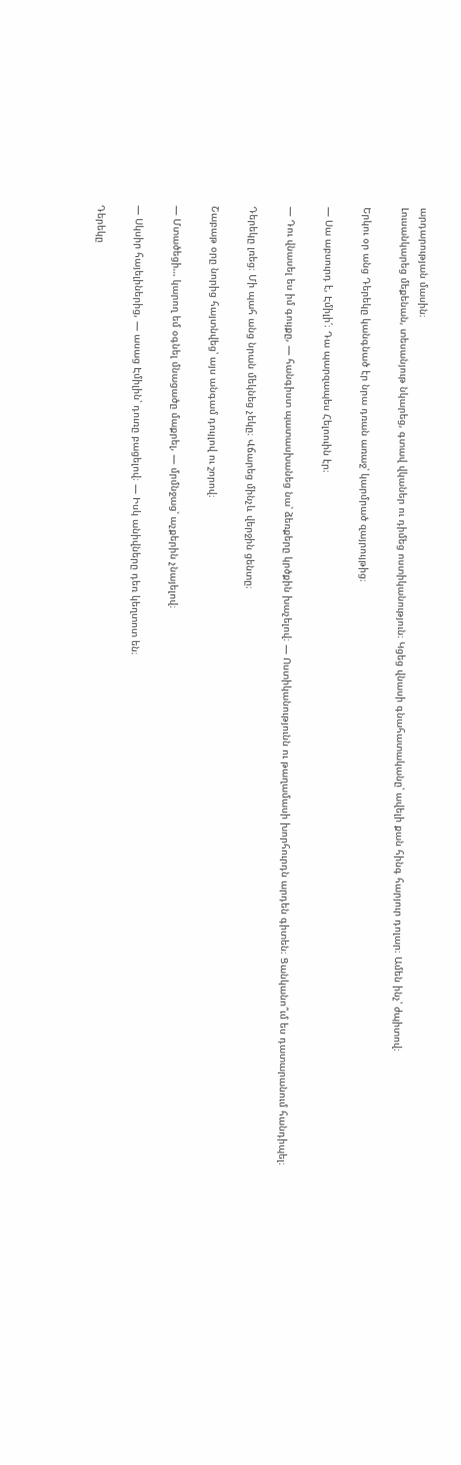արդարության մասին։
Լուսանկարեց մեքենան, տեսանյութ նկարեց, գտավ վկաներ ու դիմեց ոստիկանություն։ Կցեց վնասի գնահատականը՝ ավելի քան հինգ հարյուր դոլար։ Ամեն ինչ՝ ժպիտով։

Երկու օր անց Դերեկը կանգնած էր նրա դռան առաջ՝ կարմրած զայրույթից։

— Սա աբսուրդ է, Էմիլի՛։ Դա պարզապես Հելոուին էր։

— Դու վնասել ես իմ գույքը, — հանգիստ պատասխանեց նա՝ ձեռքերը կրծքին խաչելով։ — Ոստիկանությունն ու թաղամասի խորհուրդն արդեն գիտեն։ Ցանկանո՞ւմ ես դատարանում հանդիպել։

Դերեկը լռեց։ Մի պահ անց նրան մեկնեց չեկը։ Վճարեց մինչև վերջին ցենտը։

Շաբաթ օրը նորից հայտնվեց՝ այս անգամ դույլով ու շորով։

— Մտածեցի… կարող եմ օգնել մնացածը մաքրել, — մրմնջաց՝ աչքերին չնայելով։

— Սկսիր հայելիներից, — ասաց Էմիլին՝ դուռը բացելով։ — Իսկ անիվները դեռ կեղտոտ են։

Դերեկը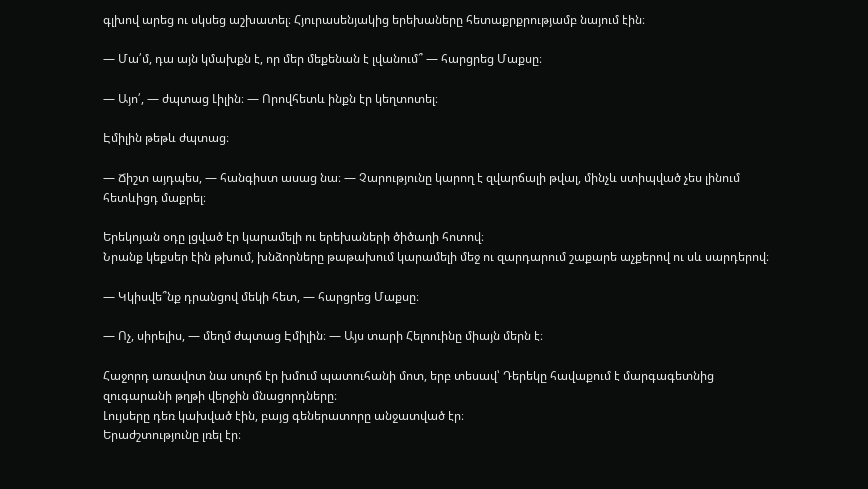գլխով արեց ու սկսեց աշխատել։ Հյուրասենյակից երեխաները հետաքրքրությամբ նայում էին։

— Մա՛մ, դա այն կմախքն է, որ մեր մեքենան է լվանում՞ — հարցրեց Մաքսը։

— Այո՛, — ժպտաց Լիլին։ — Որովհետև ինքն էր կեղտոտել։

Էմիլին թեթև ժպտաց։

— Ճիշտ այդպես, — հանգիստ ասաց նա։ — Չարությունը կարող է զվարճալի թվալ, մինչև ստիպված չես լինում հետևիցդ մաքրել։

Երեկոյան օդը լցված էր կարամելի ու երեխաների ծիծաղի հոտով։
Նրանք կեքսեր էին թխում, խնձորները թաթախում կարամելի մեջ ու զարդարում շաքարե աչքերով ու սև սարդերով։

— Կկիսվե՞նք դրանցով մեկի հետ, — հարցրեց Մաքսը։

— Ոչ, սիրելիս, — մեղմ ժպտաց Էմիլին։ — Այս տարի Հելոուինը միայն մերն է։

Հաջորդ առավոտ նա սուրճ էր խմում պատուհանի մոտ, երբ տեսավ՝ Դերեկը հավաքում է մարգագետնից զուգարանի թղթի վերջին մնացորդները։
Լույսերը դեռ կախված էին, բայց գեներատորը անջատված էր։
Երաժշտությունը լռել էր։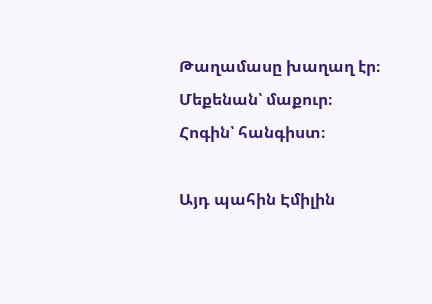Թաղամասը խաղաղ էր։
Մեքենան՝ մաքուր։
Հոգին՝ հանգիստ։

Այդ պահին Էմիլին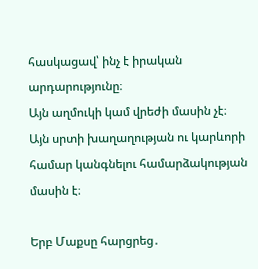հասկացավ՝ ինչ է իրական արդարությունը։
Այն աղմուկի կամ վրեժի մասին չէ։
Այն սրտի խաղաղության ու կարևորի համար կանգնելու համարձակության մասին է։

Երբ Մաքսը հարցրեց․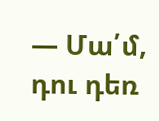— Մա՛մ, դու դեռ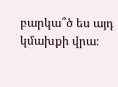բարկա՞ծ ես այդ կմախքի վրա։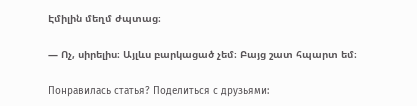Էմիլին մեղմ ժպտաց։

— Ոչ, սիրելիս։ Այլևս բարկացած չեմ։ Բայց շատ հպարտ եմ։

Понравилась статья? Поделиться с друзьями: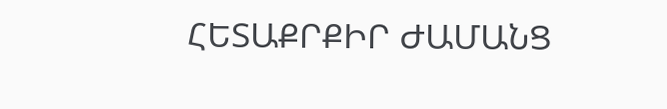ՀԵՏԱՔՐՔԻՐ ԺԱՄԱՆՑ